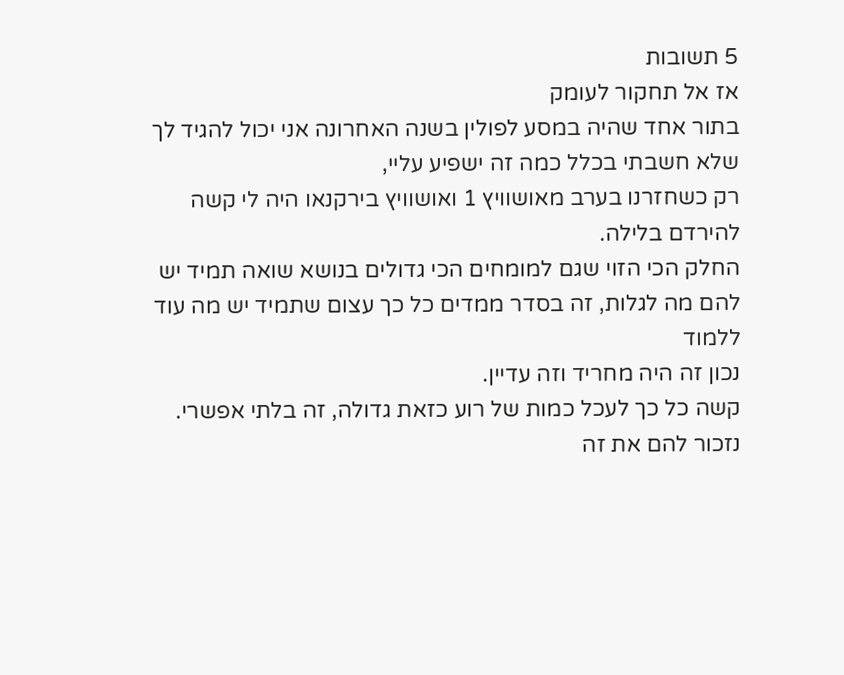5 תשובות
אז אל תחקור לעומק
בתור אחד שהיה במסע לפולין בשנה האחרונה אני יכול להגיד לך שלא חשבתי בכלל כמה זה ישפיע עליי,
רק כשחזרנו בערב מאושוויץ 1 ואושוויץ בירקנאו היה לי קשה להירדם בלילה.
החלק הכי הזוי שגם למומחים הכי גדולים בנושא שואה תמיד יש להם מה לגלות, זה בסדר ממדים כל כך עצום שתמיד יש מה עוד ללמוד
נכון זה היה מחריד וזה עדיין.
קשה כל כך לעכל כמות של רוע כזאת גדולה, זה בלתי אפשרי.
נזכור להם את זה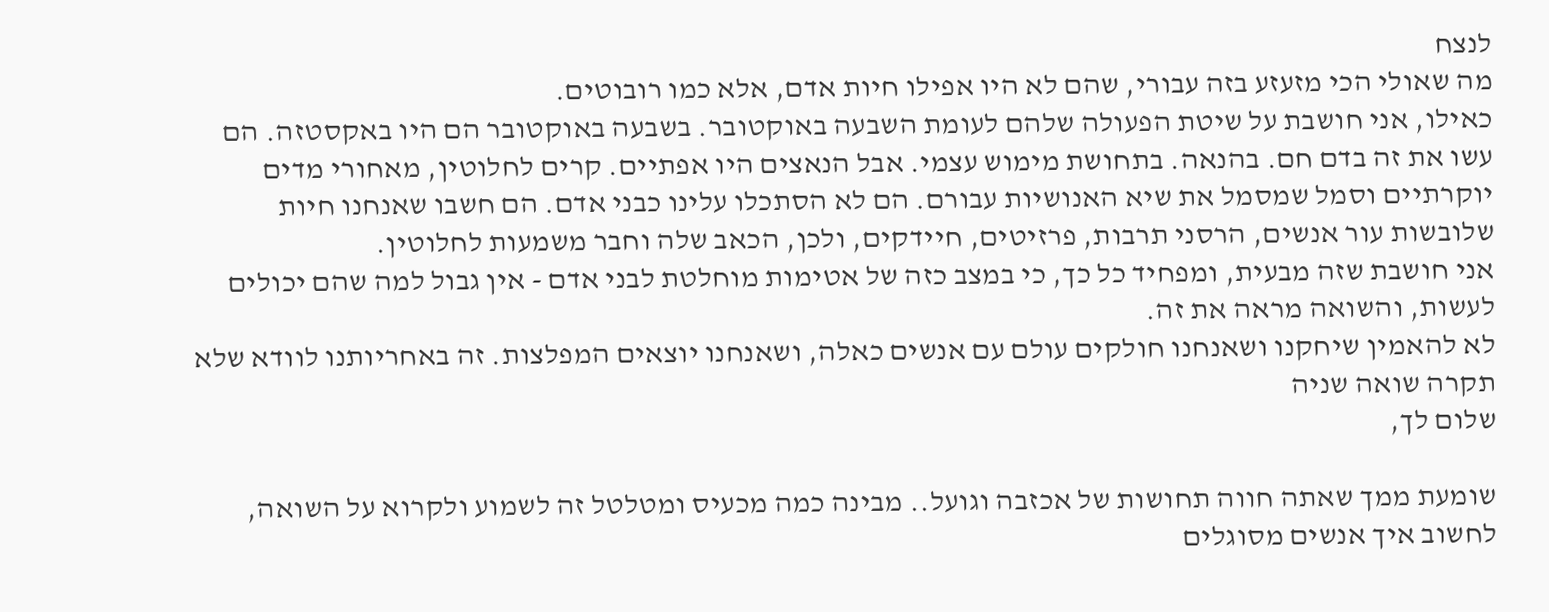לנצח
מה שאולי הכי מזעזע בזה עבורי, שהם לא היו אפילו חיות אדם, אלא כמו רובוטים.
כאילו, אני חושבת על שיטת הפעולה שלהם לעומת השבעה באוקטובר. בשבעה באוקטובר הם היו באקסטזה. הם עשו את זה בדם חם. בהנאה. בתחושת מימוש עצמי. אבל הנאצים היו אפתיים. קרים לחלוטין, מאחורי מדים יוקרתיים וסמל שמסמל את שיא האנושיות עבורם. הם לא הסתכלו עלינו כבני אדם. הם חשבו שאנחנו חיות שלובשות עור אנשים, הרסני תרבות, פרזיטים, חיידקים, ולכן, הכאב שלה וחבר משמעות לחלוטין.
אני חושבת שזה מבעית, ומפחיד כל כך, כי במצב כזה של אטימות מוחלטת לבני אדם - אין גבול למה שהם יכולים לעשות, והשואה מראה את זה.
לא להאמין שיחקנו ושאנחנו חולקים עולם עם אנשים כאלה, ושאנחנו יוצאים המפלצות. זה באחריותנו לוודא שלא תקרה שואה שניה
שלום לך,

שומעת ממך שאתה חווה תחושות של אכזבה וגועל.. מבינה כמה מכעיס ומטלטל זה לשמוע ולקרוא על השואה, לחשוב איך אנשים מסוגלים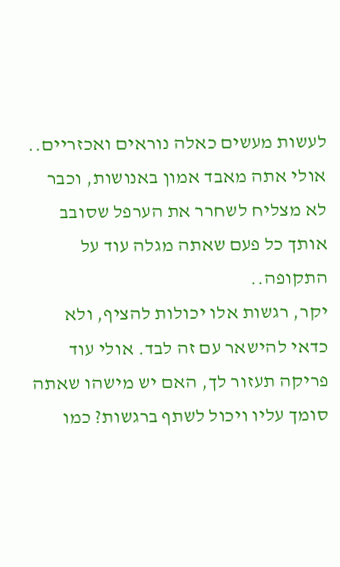לעשות מעשים כאלה נוראים ואכזריים.. אולי אתה מאבד אמון באנושות, וכבר לא מצליח לשחרר את הערפל שסובב אותך כל פעם שאתה מגלה עוד על התקופה..
יקר, רגשות אלו יכולות להציף, ולא כדאי להישאר עם זה לבד. אולי עוד פריקה תעזור לך, האם יש מישהו שאתה סומך עליו ויכול לשתף ברגשות? כמו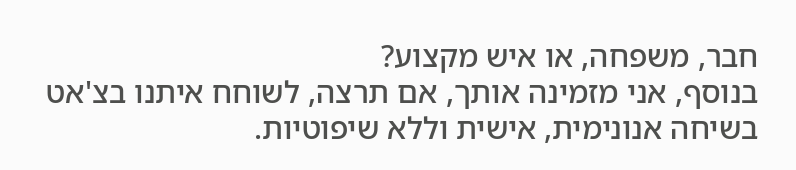חבר, משפחה, או איש מקצוע?
בנוסף, אני מזמינה אותך, אם תרצה, לשוחח איתנו בצ'אט בשיחה אנונימית, אישית וללא שיפוטיות.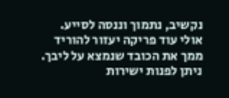נקשיב, נתמוך וננסה לסייע. אולי עוד פריקה יעזור להוריד ממך את הכובד שנמצא על ליבך. ניתן לפנות ישירות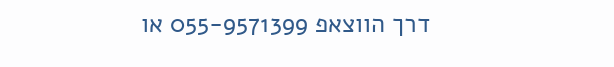דרך הווצאפ 055-9571399 או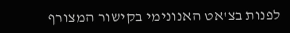לפנות בצ'אט האנונימי בקישור המצורף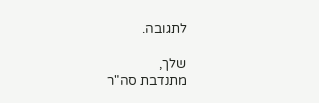לתגובה.

שלך,
מתנדבת סה"ר